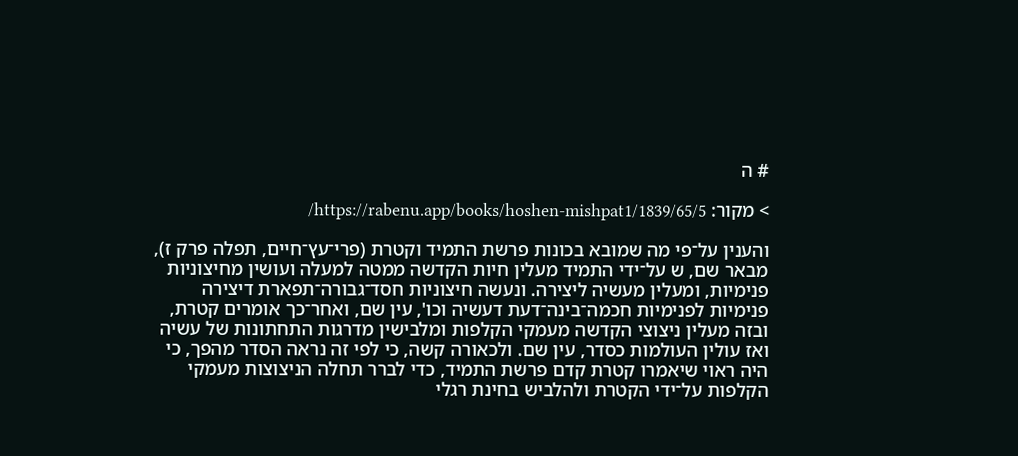# ה

> מקור: https://rabenu.app/books/hoshen-mishpat1/1839/65/5/

והענין על־פי מה שמובא בכונות פרשת התמיד וקטרת (פרי־עץ־חיים, תפלה פרק ז), מבאר שם, ש על־ידי התמיד מעלין חיות הקדשה ממטה למעלה ועושין מחיצוניות פנימיות, ומעלין מעשיה ליצירה. ונעשה חיצוניות חסד־גבורה־תפארת דיצירה פנימיות לפנימיות חכמה־בינה־דעת דעשיה וכו', עין שם, ואחר־כך אומרים קטרת, ובזה מעלין ניצוצי הקדשה מעמקי הקלפות ומלבישין מדרגות התחתונות של עשיה ואז עולין העולמות כסדר, עין שם. ולכאורה קשה, כי לפי זה נראה הסדר מהפך, כי היה ראוי שיאמרו קטרת קדם פרשת התמיד, כדי לברר תחלה הניצוצות מעמקי הקלפות על־ידי הקטרת ולהלביש בחינת רגלי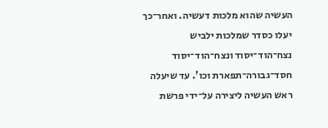העשיה שהוא מלכות דעשיה. ואחר־כך יעלו כסדר שמלכות ילביש נצח־הוד־יסוד ונצח־הוד־יסוד חסד־גבורה־תפארת וכו'. עד שיעלה ראש העשיה ליצירה על־ידי פרשת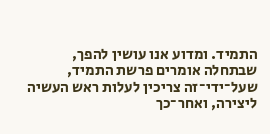התמיד. ומדוע אנו עושין להפך, שבתחלה אומרים פרשת התמיד, שעל־ידי־זה צריכין לעלות ראש העשיה ליצירה, ואחר־כך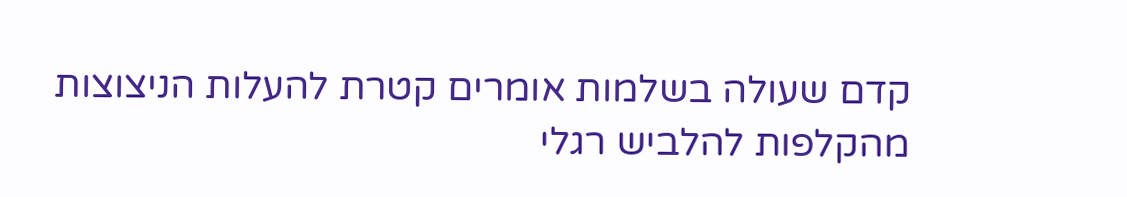קדם שעולה בשלמות אומרים קטרת להעלות הניצוצות מהקלפות להלביש רגלי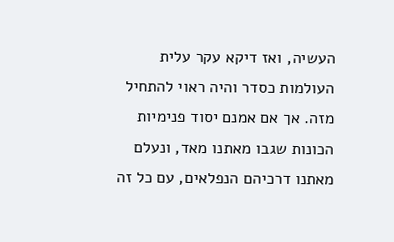העשיה, ואז דיקא עקר עלית העולמות כסדר והיה ראוי להתחיל מזה. אך אם אמנם יסוד פנימיות הכונות שגבו מאתנו מאד, ונעלם מאתנו דרכיהם הנפלאים, עם כל זה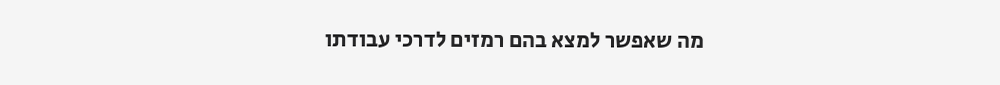מה שאפשר למצא בהם רמזים לדרכי עבודתו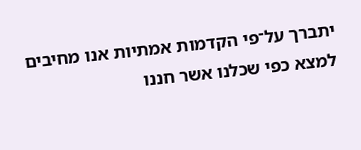יתברך על־פי הקדמות אמתיות אנו מחיבים למצא כפי שכלנו אשר חננו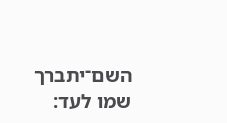השם־יתברך שמו לעד: